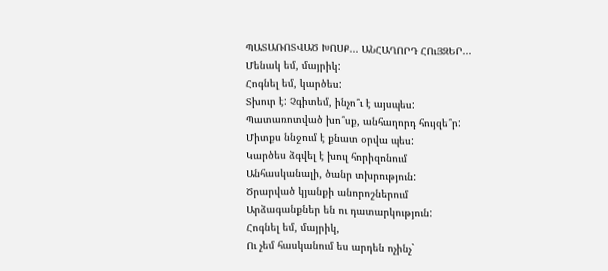ՊԱՏԱՌՈՏՎԱԾ ԽՈՍՔ... ԱՆՀԱՂՈՐԴ ՀՈւՅԶԵՐ...
Մենակ եմ, մայրիկ:
Հոգնել եմ, կարծես:
Տխուր է: Չգիտեմ, ինչո՞ւ է այսպես:
Պատառոտված խո՞սք, անհաղորդ հույզե՞ր:
Միտքս ննջում է քնատ օրվա պես:
Կարծես ձգվել է խուլ հորիզոնում
Անհասկանալի, ծանր տխրություն:
Ծրարված կյանքի անորոշներում
Արձագանքներ են ու դատարկություն:
Հոգնել եմ, մայրիկ,
Ու չեմ հասկանում ես արդեն ոչինչ`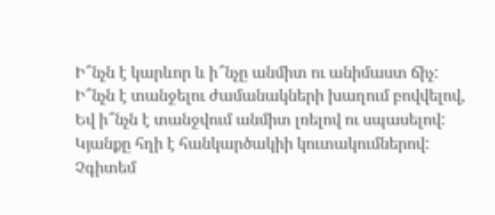Ի՞նչն է կարևոր և ի՞նչը անմիտ ու անիմաստ ճիչ:
Ի՞նչն է տանջելու ժամանակների խաղում բովվելով,
Եվ ի՞նչն է տանջվում անմիտ լռելով ու սպասելով:
Կյանքը հղի է հանկարծակիի կուտակումներով:
Չգիտեմ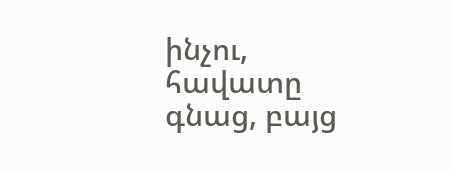ինչու, հավատը գնաց, բայց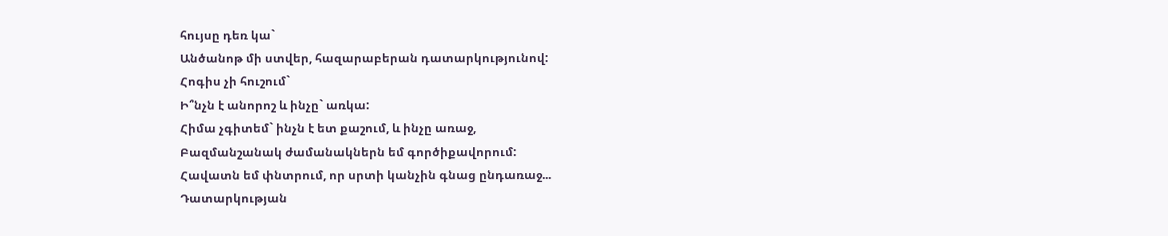հույսը դեռ կա`
Անծանոթ մի ստվեր, հազարաբերան դատարկությունով:
Հոգիս չի հուշում`
Ի՞նչն է անորոշ և ինչը` առկա:
Հիմա չգիտեմ` ինչն է ետ քաշում, և ինչը առաջ,
Բազմանշանակ ժամանակներն եմ գործիքավորում:
Հավատն եմ փնտրում, որ սրտի կանչին գնաց ընդառաջ...
Դատարկության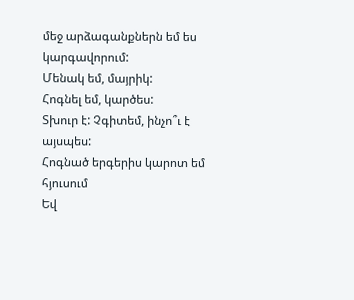մեջ արձագանքներն եմ ես կարգավորում:
Մենակ եմ, մայրիկ:
Հոգնել եմ, կարծես:
Տխուր է: Չգիտեմ, ինչո՞ւ է այսպես:
Հոգնած երգերիս կարոտ եմ հյուսում
Եվ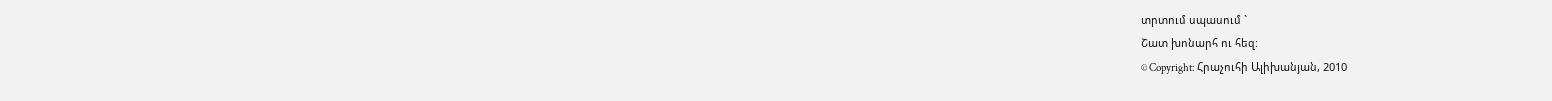տրտում սպասում `
Շատ խոնարհ ու հեզ:
© Copyright: Հրաչուհի Ալիխանյան, 2010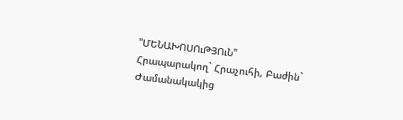"ՄԵՆԱԽՈՍՈւԹՅՈւՆ"
Հրապարակող` Հրաչուհի, Բաժին` Ժամանակակից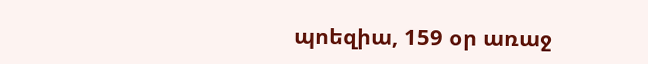պոեզիա, 159 օր առաջ